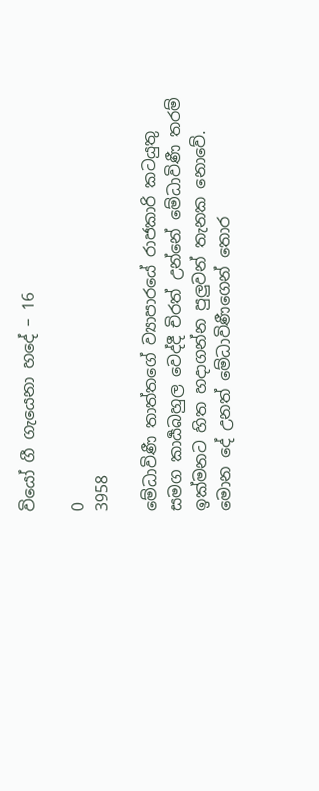වියෝ ගී ගැයෙනා හදේ – 16

0
3958

මේධාවිණී තාත්තගේ ව්‍යාපාරයේ රාජකාරි කටයුතු සමග කාර්‍යබහුල වෙද්දී චිරත් උන්නේ මේධාවිණී තරම් ඉක්මනට හිත හදාගන්න පුලුවන් තැනක නොවේ. මොන දේ උනත් මේධාවිණීගෙන් තොර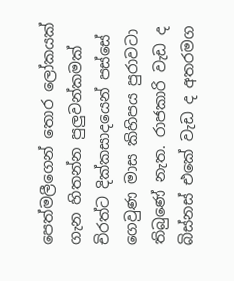පෙත්මලීගෙන් තොර ලෝකයක් ගැන හිතන්න පුලුවන්කමක් චිරත්ට දික්කසාදයෙන් පස්සේ ගෙවුණ මාස කිහිපය පුරාවටා තිබුණේ නැත. රාජකාරි වැඩ ද බිස්නස් එකේ වැඩ ද අතරමග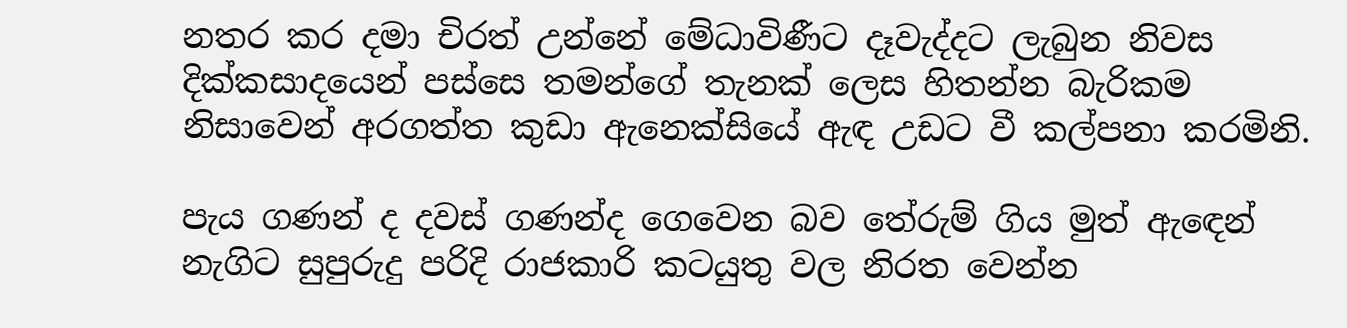නතර කර දමා චිරත් උන්නේ මේධාවිණීට දෑවැද්දට ලැබුන නිවස දික්කසාදයෙන් පස්සෙ තමන්ගේ තැනක් ලෙස හිතන්න බැරිකම නිසාවෙන් අරගත්ත කුඩා ඇනෙක්සියේ ඇඳ උඩට වී කල්පනා කරමිනි.

පැය ගණන් ද දවස් ගණන්ද ගෙවෙන බව තේරුම් ගිය මුත් ඇඳෙන් නැගිට සුපුරුදු පරිදි රාජකාරි කටයුතු වල නිරත වෙන්න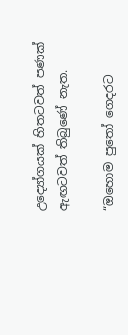උද්‍යෝගයක් හිතටවත් පණක් ඇඟටවත් තිබුණේ නැත.

“ඔහොම පුතෝ ගෙදරට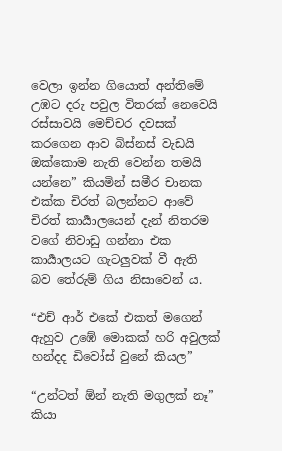වෙලා ඉන්න ගියොත් අන්තිමේ උඹට දරු පවුල විතරක් නෙවෙයි රස්සාවයි මෙච්චර දවසක් කරගෙන ආව බිස්නස් වැඩයි ඔක්කොම නැති වෙන්න තමයි යන්නෙ” කියමින් සමීර චානක එක්ක චිරත් බලන්නට ආවේ චිරත් කාර්‍යාලයෙන් දැන් නිතරම වගේ නිවාඩු ගන්නා එක කාර්‍යාලයට ගැටලුවක් වී ඇති බව තේරුම් ගිය නිසාවෙන් ය.

“එච් ආර් එකේ එකත් මගෙන් ඇහුව උඹේ මොකක් හරි අවුලක් හන්දද ඩිවෝස් වුනේ කියල”

“උන්ටත් ඕන් නැති මගුලක් නෑ” කියා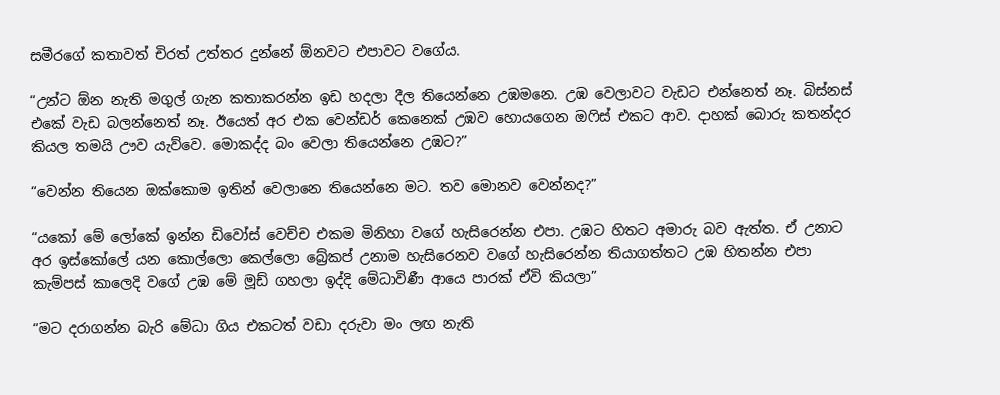සමීරගේ කතාවත් චිරත් උත්තර දුන්නේ ඕනවට එපාවට වගේය.

“උන්ට ඕන නැති මගුල් ගැන කතාකරන්න ඉඩ හදලා දීල තියෙන්නෙ උඹමනෙ. උඹ වෙලාවට වැඩට එන්නෙත් නෑ. බිස්නස් එකේ වැඩ බලන්නෙත් නෑ. ඊයෙත් අර එක වෙන්ඩර් කෙනෙක් උඹව හොයගෙන ඔෆිස් එකට ආව. දාහක් බොරු කතන්දර කියල තමයි ඌව යැව්වෙ. මොකද්ද බං වෙලා තියෙන්නෙ උඹට?”

“වෙන්න තියෙන ඔක්කොම ඉතින් වෙලානෙ තියෙන්නෙ මට. තව මොනව වෙන්නද?”

“යකෝ මේ ලෝකේ ඉන්න ඩිවෝස් වෙච්ච එකම මිනිහා වගේ හැසිරෙන්න එපා. උඹට හිතට අමාරු බව ඇත්ත. ඒ උනාට අර ඉස්කෝලේ යන කොල්ලො කෙල්ලො බ්‍රේකප් උනාම හැසිරෙනව වගේ හැසිරෙන්න තියාගත්තට උඹ හිතන්න එපා කැම්පස් කාලෙදි වගේ උඹ මේ මූඩ් ගහලා ඉද්දි මේධාවිණී ආයෙ පාරක් ඒවි කියලා”

“මට දරාගන්න බැරි මේධා ගිය එකටත් වඩා දරුවා මං ලඟ නැති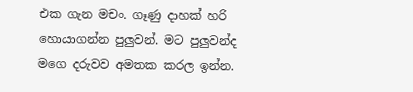එක ගැන මචං. ගෑණු දාහක් හරි හොයාගන්න පුලුවන්. මට පුලුවන්ද මගෙ දරුවව අමතක කරල ඉන්න.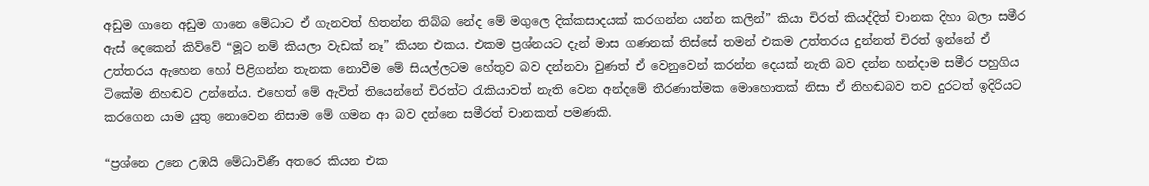අඩුම ගානෙ අඩුම ගානෙ මේධාට ඒ ගැනවත් හිතන්න තිබ්බ නේද මේ මගුලෙ දික්කසාදයක් කරගන්න යන්න කලින්” කියා චිරත් කියද්දිත් චානක දිහා බලා සමීර ඇස් දෙකෙන් කිව්වේ “මූට නම් කියලා වැඩක් නෑ” කියන එකය. එකම ප්‍රශ්නයට දැන් මාස ගණනක් තිස්සේ තමන් එකම උත්තරය දුන්නත් චිරත් ඉන්නේ ඒ උත්තරය ඇහෙන හෝ පිළිගන්න තැනක නොවීම මේ සියල්ලටම හේතුව බව දන්නවා වුණත් ඒ වෙනුවෙන් කරන්න දෙයක් නැති බව දන්න හන්දාම සමීර පහුගිය ටිකේම නිහඬව උන්නේය. එහෙත් මේ ඇවිත් තියෙන්නේ චිරත්ට රැකියාවත් නැති වෙන අන්දමේ තීරණාත්මක මොහොතක් නිසා ඒ නිහඬබව තව දුරටත් ඉදිරියට කරගෙන යාම යුතු නොවෙන නිසාම මේ ගමන ආ බව දන්නෙ සමීරත් චානකත් පමණකි.

“ප්‍රශ්නෙ උනෙ උඹයි මේධාවිණී අතරෙ කියන එක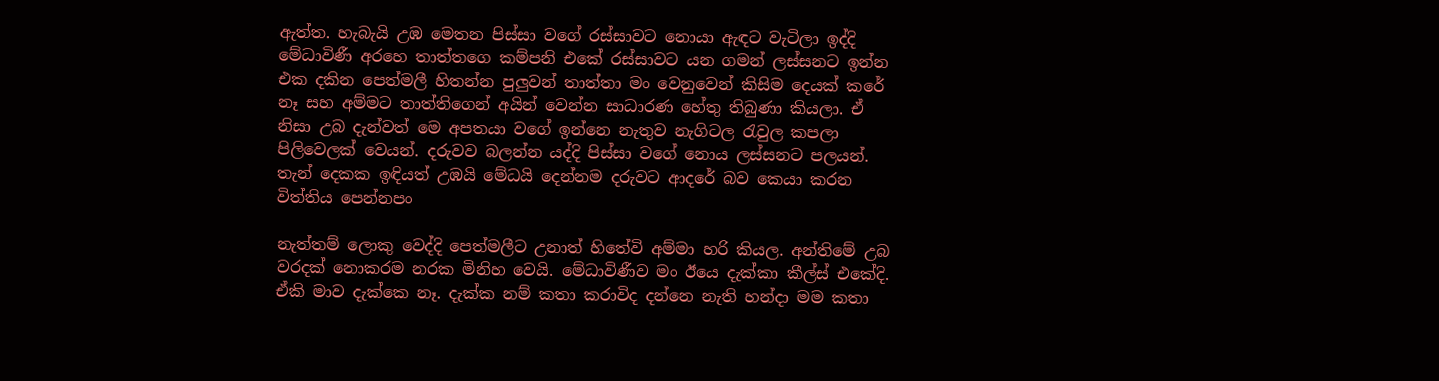ඇත්ත. හැබැයි උඹ මෙතන පිස්සා වගේ රස්සාවට නොයා ඇඳට වැටිලා ඉද්දි මේධාවිණී අරහෙ තාත්තගෙ කම්පනි එකේ රස්සාවට යන ගමන් ලස්සනට ඉන්න එක දකින පෙත්මලී හිතන්න පුලුවන් තාත්තා මං වෙනුවෙන් කිසිම දෙයක් කරේ නෑ සහ අම්මට තාත්තිගෙන් අයින් වෙන්න සාධාරණ හේතු තිබුණා කියලා. ඒ නිසා උබ දැන්වත් මෙ අපතයා වගේ ඉන්නෙ නැතුව නැගිටල රැවුල කපලා පිලිවෙලක් වෙයන්. දරුවව බලන්න යද්දි පිස්සා වගේ නොය ලස්සනට පලයන්. තැන් දෙකක ඉඳියත් උඹයි මේධයි දෙන්නම දරුවට ආදරේ බව කෙයා කරන විත්තිය පෙන්නපං

නැත්තම් ලොකු වෙද්දි පෙත්මලීට උනාත් හිතේවි අම්මා හරි කියල. අන්තිමේ උබ වරදක් නොකරම නරක මිනිහ වෙයි. මේධාවිණීව මං ඊයෙ දැක්කා කීල්ස් එකේදි. ඒකි මාව දැක්කෙ නෑ. දැක්ක නම් කතා කරාවිද දන්නෙ නැති හන්දා මම කතා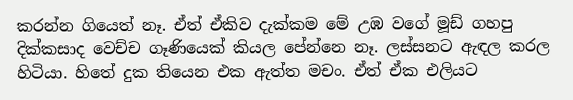කරන්න ගියෙත් නෑ. ඒත් ඒකිව දැක්කම මේ උඹ වගේ මූඩ් ගහපු දික්කසාද වෙච්ච ගෑණියෙක් කියල පේන්නෙ නෑ. ලස්සනට ඇඳල කරල හිටියා. හිතේ දුක තියෙන එක ඇත්ත මචං. ඒත් ඒක එලියට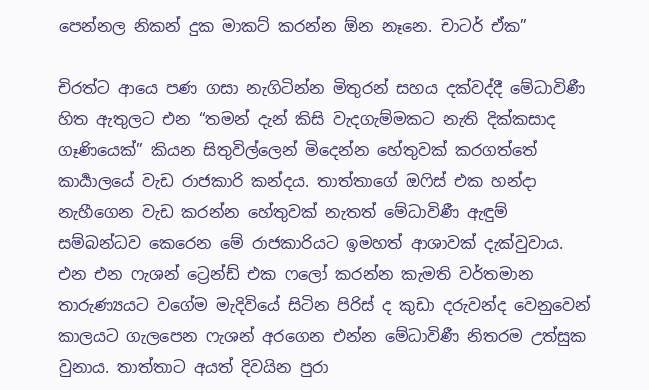පෙන්නල නිකන් දුක මාකට් කරන්න ඕන නෑනෙ. චාටර් ඒක”

චිරත්ට ආයෙ පණ ගසා නැගිටින්න මිතුරන් සහය දක්වද්දී මේධාවිණී හිත ඇතුලට එන “තමන් දැන් කිසි වැදගැම්මකට නැති දික්කසාද ගෑණියෙක්” කියන සිතුවිල්ලෙන් මිදෙන්න හේතුවක් කරගත්තේ කාර්‍යාලයේ වැඩ රාජකාරි කන්දය. තාත්තාගේ ඔෆිස් එක හන්දා නැහීගෙන වැඩ කරන්න හේතුවක් නැතත් මේධාවිණී ඇඳුම් සම්බන්ධව කෙරෙන මේ රාජකාරියට ඉමහත් ආශාවක් දැක්වුවාය. එන එන ෆැශන් ට්‍රෙන්ඩ් එක ෆලෝ කරන්න කැමති වර්තමාන තාරුණ්‍යයට වගේම මැදිවියේ සිටින පිරිස් ද කුඩා දරුවන්ද වෙනුවෙන් කාලයට ගැලපෙන ෆැශන් අරගෙන එන්න මේධාවිණී නිතරම උත්සුක වුනාය. තාත්තාට අයත් දිවයින පුරා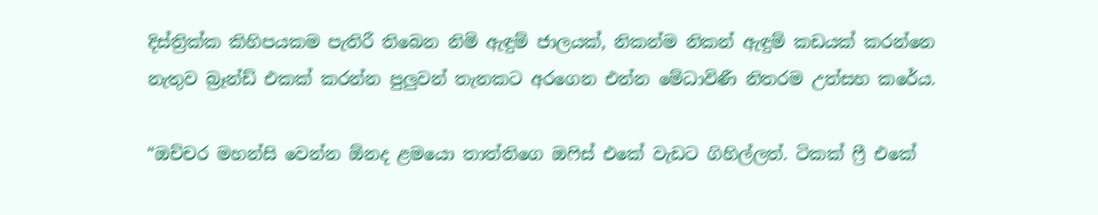දිස්ත්‍රික්ක කිහිපයකම පැතිරී තිබෙන නිමි ඇඳුම් ජාලයක්, නිකන්ම නිකන් ඇඳුම් කඩයක් කරන්නෙ නැතුව බ්‍රෑන්ඩ් එකක් කරන්න පුලුවන් තැනකට අරගෙන එන්න මේධාවිණී නිතරම උත්සහ කරේය.

“ඔච්චර මහන්සි වෙන්න ඕනද ළමයො තාත්තිගෙ ඔෆිස් එකේ වැඩට ගිහිල්ලත්. ටිකක් ෆ්‍රී එකේ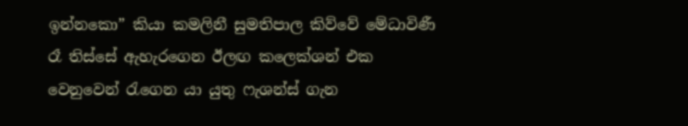ඉන්නකො” කියා කමලිනී සුමතිපාල කිව්වේ මේධාවිණී රෑ තිස්සේ ඇහැරගෙන ඊලඟ කලෙක්ශන් එක වෙනුවෙන් රැගෙන යා යුතු ෆැශන්ස් ගැන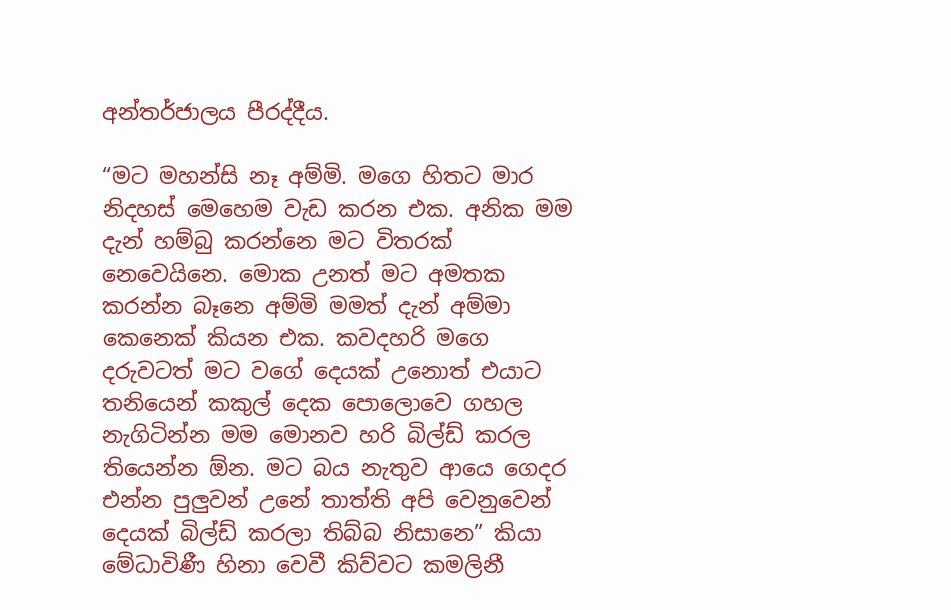අන්තර්ජාලය පීරද්දීය.

“මට මහන්සි නෑ අම්මි. මගෙ හිතට මාර නිදහස් මෙහෙම වැඩ කරන එක. අනික මම දැන් හම්බු කරන්නෙ මට විතරක් නෙවෙයිනෙ. මොක උනත් මට අමතක කරන්න බෑනෙ අම්මි මමත් දැන් අම්මා කෙනෙක් කියන එක. කවදහරි මගෙ දරුවටත් මට වගේ දෙයක් උනොත් එයාට තනියෙන් කකුල් දෙක පොලොවෙ ගහල නැගිටින්න මම මොනව හරි බිල්ඩ් කරල තියෙන්න ඕන. මට බය නැතුව ආයෙ ගෙදර එන්න පුලුවන් උනේ තාත්ති අපි වෙනුවෙන් දෙයක් බිල්ඩ් කරලා තිබ්බ නිසානෙ” කියා මේධාවිණී හිනා වෙවී කිව්වට කමලිනී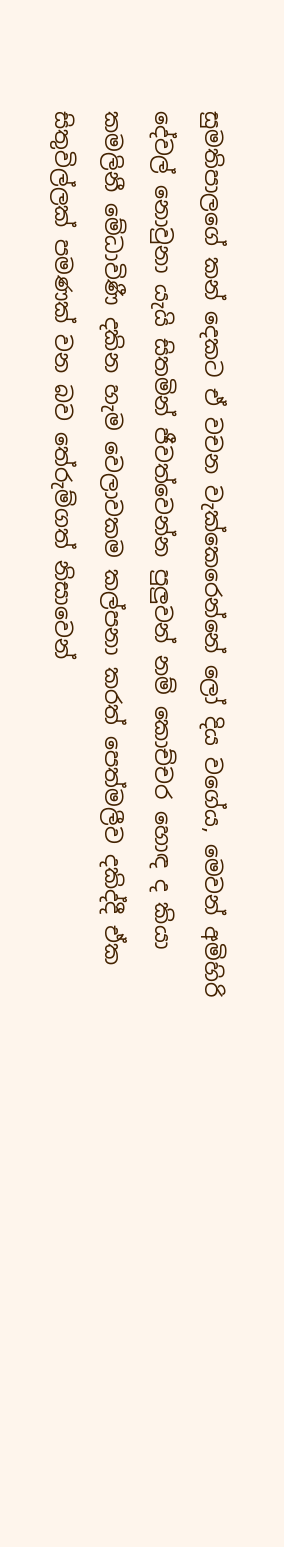සුමතිපාලගේ කන් දෙකට ඒ වචන වැක්කෙරෙන්නේ ලෝ දිය වගේය, මෙවන් අමිහිරි දේවල් නොවුනා යැයි සිතමින් ජීවත්වෙන්න පුලුවන් නම් කොච්චර හොඳ ද කියා කමලිනී මේධාවිණී දකින හැම වෙලාවකම කල්පනා කරත් පෙත්මලීව දකිද්දී ඒක සිතුවිල්ලක් පමණක් වන බව තේරුම්ගත් නිසාවෙන්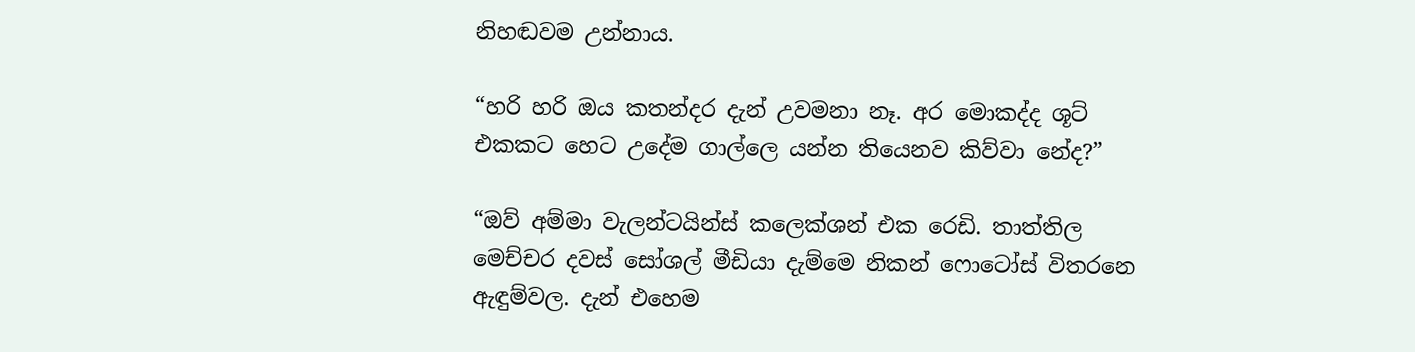නිහඬවම උන්නාය.

“හරි හරි ඔය කතන්දර දැන් උවමනා නෑ. අර මොකද්ද ශූට් එකකට හෙට උදේම ගාල්ලෙ යන්න තියෙනව කිව්වා නේද?”

“ඔව් අම්මා වැලන්ටයින්ස් කලෙක්ශන් එක රෙඩි. තාත්තිල මෙච්චර දවස් සෝශල් මීඩියා දැම්මෙ නිකන් ෆොටෝස් විතරනෙ ඇඳුම්වල. දැන් එහෙම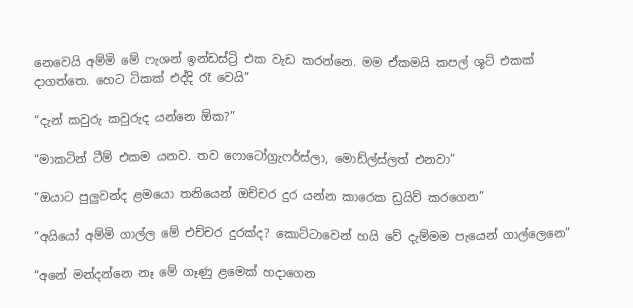නෙවෙයි අම්මි මේ ෆැශන් ඉන්ඩස්ට්‍රි එක වැඩ කරන්නෙ. මම ඒකමයි කපල් ශූට් එකක් දාගත්තෙ. හෙට ටිකක් එද්දි රෑ වෙයි”

“දැන් කවුරු කවුරුද යන්නෙ ඕක?”

“මාකටින් ටීම් එකම යනව. තව ෆොටෝග්‍රැෆර්ස්ලා, මොඩ්ල්ස්ලත් එනවා”

“ඔයාට පුලුවන්ද ළමයො තනියෙන් ඔච්චර දුර යන්න කාරෙක ඩ්‍රයිව් කරගෙන”

“අයියෝ අම්මි ගාල්ල මේ එච්චර දුරක්ද? කොට්ටාවෙන් හයි වේ දැම්මම පැයෙන් ගාල්ලෙනෙ”

“අනේ මන්දන්නෙ නෑ මේ ගෑණු ළමෙක් හදාගෙන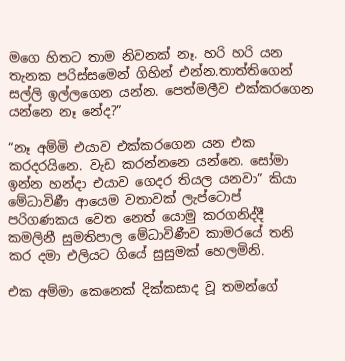මගෙ හිතට තාම නිවනක් නෑ. හරි හරි යන තැනක පරිස්සමෙන් ගිහින් එන්න.තාත්තිගෙන් සල්ලි ඉල්ලගෙන යන්න. පෙත්මලීව එක්කරගෙන යන්නෙ නෑ නේද?”

“නෑ අම්මි එයාව එක්කරගෙන යන එක කරදරයිනෙ. වැඩ කරන්නනෙ යන්නෙ. සෝමා ඉන්න හන්දා එයාව ගෙදර තියල යනවා” කියා මේධාවිණී ආයෙම වතාවක් ලැප්ටොප් පරිගණකය වෙත නෙත් යොමු කරගනිද්දී කමලිනී සුමතිපාල මේධාවිණීව කාමරයේ තනි කර දමා එලියට ගියේ සුසුමක් හෙලමිනි.

එක අම්මා කෙනෙක් දික්කසාද වූ තමන්ගේ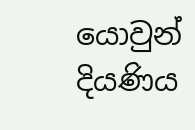යොවුන් දියණිය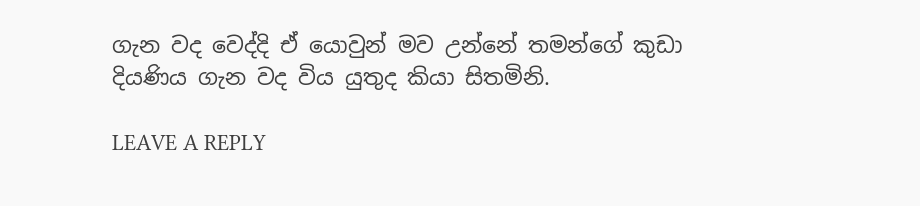ගැන වද වෙද්දි ඒ යොවුන් මව උන්නේ තමන්ගේ කුඩා දියණිය ගැන වද විය යුතුද කියා සිතමිනි.

LEAVE A REPLY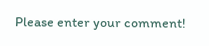Please enter your comment!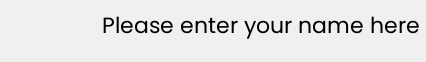Please enter your name here